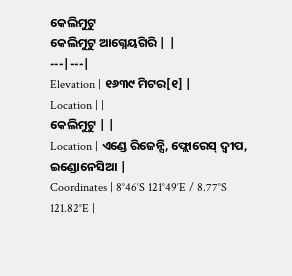କେଲିମୁଟୁ
କେଲିମୁଟୁ ଆଗ୍ନେୟଗିରି | |
---|---|
Elevation | ୧୬୩୯ ମିଟର[୧] |
Location | |
କେଲିମୁଟୁ | |
Location | ଏଣ୍ଡେ ରିଜେନ୍ସି, ଫ୍ଲୋରେସ୍ ଦ୍ୱୀପ, ଇଣ୍ଡୋନେସିଆ |
Coordinates | 8°46′S 121°49′E / 8.77°S 121.82°E |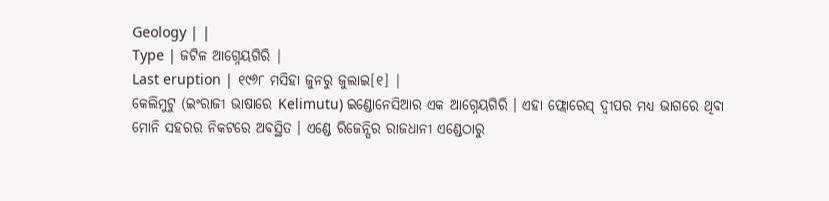Geology | |
Type | ଜଟିଳ ଆଗ୍ନେୟଗିରି |
Last eruption | ୧୯୬୮ ମସିହା ଜୁନରୁ ଜୁଲାଇ[୧] |
କେଲିମୁଟୁ (ଇଂରାଜୀ ଭାଷାରେ Kelimutu) ଇଣ୍ଡୋନେସିଆର ଏକ ଆଗ୍ନେୟଗିରି । ଏହା ଫ୍ଲୋରେସ୍ ଦ୍ୱୀପର ମଧ୍ୟ ଭାଗରେ ଥିବା ମୋନି ସହରର ନିକଟରେ ଅବସ୍ଥିତ । ଏଣ୍ଡେ ରିଜେନ୍ସିର ରାଜଧାନୀ ଏଣ୍ଡେଠାରୁ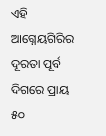ଏହି ଆଗ୍ନେୟଗିରିର ଦୂରତା ପୂର୍ବ ଦିଗରେ ପ୍ରାୟ ୫୦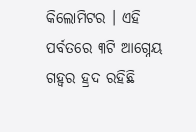କିଲୋମିଟର । ଏହି ପର୍ବତରେ ୩ଟି ଆଗ୍ନେୟ ଗହ୍ୱର ହ୍ରଦ ରହିଛି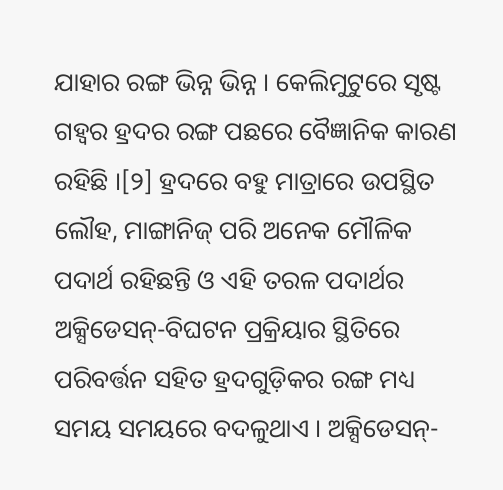ଯାହାର ରଙ୍ଗ ଭିନ୍ନ ଭିନ୍ନ । କେଲିମୁଟୁରେ ସୃଷ୍ଟ ଗହ୍ୱର ହ୍ରଦର ରଙ୍ଗ ପଛରେ ବୈଜ୍ଞାନିକ କାରଣ ରହିଛି ।[୨] ହ୍ରଦରେ ବହୁ ମାତ୍ରାରେ ଉପସ୍ଥିତ ଲୌହ, ମାଙ୍ଗାନିଜ୍ ପରି ଅନେକ ମୌଳିକ ପଦାର୍ଥ ରହିଛନ୍ତି ଓ ଏହି ତରଳ ପଦାର୍ଥର ଅକ୍ସିଡେସନ୍-ବିଘଟନ ପ୍ରକ୍ରିୟାର ସ୍ଥିତିରେ ପରିବର୍ତ୍ତନ ସହିତ ହ୍ରଦଗୁଡ଼ିକର ରଙ୍ଗ ମଧ୍ୟ ସମୟ ସମୟରେ ବଦଳୁଥାଏ । ଅକ୍ସିଡେସନ୍-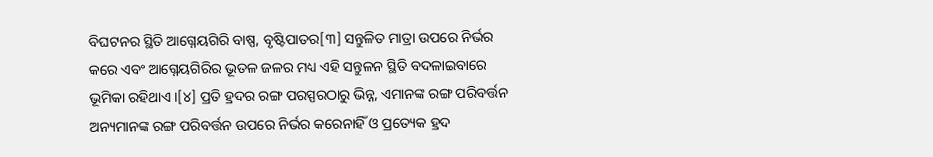ବିଘଟନର ସ୍ଥିତି ଆଗ୍ନେୟଗିରି ବାଷ୍ପ, ବୃଷ୍ଟିପାତର[୩] ସନ୍ତୁଳିତ ମାତ୍ରା ଉପରେ ନିର୍ଭର କରେ ଏବଂ ଆଗ୍ନେୟଗିରିର ଭୂତଳ ଜଳର ମଧ୍ୟ ଏହି ସନ୍ତୁଳନ ସ୍ଥିତି ବଦଳାଇବାରେ ଭୂମିକା ରହିଥାଏ ।[୪] ପ୍ରତି ହ୍ରଦର ରଙ୍ଗ ପରସ୍ପରଠାରୁ ଭିନ୍ନ, ଏମାନଙ୍କ ରଙ୍ଗ ପରିବର୍ତ୍ତନ ଅନ୍ୟମାନଙ୍କ ରଙ୍ଗ ପରିବର୍ତ୍ତନ ଉପରେ ନିର୍ଭର କରେନାହିଁ ଓ ପ୍ରତ୍ୟେକ ହ୍ରଦ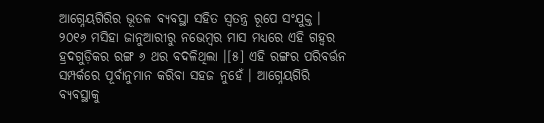ଆଗ୍ନେୟଗିରିର ଭୂତଳ ବ୍ୟବସ୍ଥା ସହିତ ସ୍ୱତନ୍ତ୍ର ରୂପେ ସଂଯୁକ୍ତ । ୨୦୧୬ ମସିହା ଜାନୁଆରୀରୁ ନଭେମ୍ବର ମାସ ମଧ୍ୟରେ ଏହି ଗହ୍ୱର ହ୍ରଦଗୁଡ଼ିକର ରଙ୍ଗ ୬ ଥର ବଦଳିଥିଲା ।[୫] ଏହି ରଙ୍ଗର ପରିବର୍ତ୍ତନ ସମ୍ପର୍କରେ ପୂର୍ବାନୁମାନ କରିବା ସହଜ ନୁହେଁ । ଆଗ୍ନେୟଗିରି ବ୍ୟବସ୍ଥାକୁ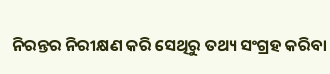ନିରନ୍ତର ନିରୀକ୍ଷଣ କରି ସେଥିରୁ ତଥ୍ୟ ସଂଗ୍ରହ କରିବା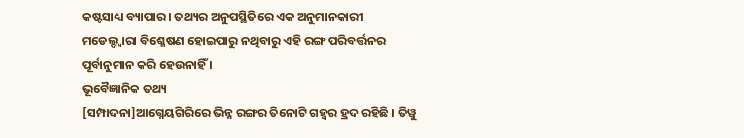କଷ୍ଟସାଧ୍ୟ ବ୍ୟାପାର । ତଥ୍ୟର ଅନୁପସ୍ଥିତିରେ ଏକ ଅନୁମାନକାରୀ ମଡେଲ୍ଦ୍ୱାରା ବିଶ୍ଳେଷଣ ହୋଇପାରୁ ନଥିବାରୁ ଏହି ରଙ୍ଗ ପରିବର୍ତ୍ତନର ପୂର୍ବାନୁମାନ କରି ହେଉନାହିଁ ।
ଭୂବୈଜ୍ଞାନିକ ତଥ୍ୟ
[ସମ୍ପାଦନା]ଆଗ୍ନେୟଗିରିରେ ଭିନ୍ନ ରଙ୍ଗର ତିନୋଟି ଗହ୍ୱର ହ୍ରଦ ରହିଛି । ତିୱୁ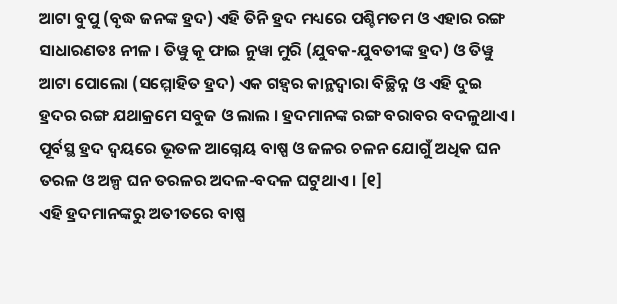ଆଟା ବୁପୁ (ବୃଦ୍ଧ ଜନଙ୍କ ହ୍ରଦ) ଏହି ତିନି ହ୍ରଦ ମଧ୍ୟରେ ପଶ୍ଚିମତମ ଓ ଏହାର ରଙ୍ଗ ସାଧାରଣତଃ ନୀଳ । ତିୱୁ କୂ ଫାଇ ନୁୱା ମୁରି (ଯୁବକ-ଯୁବତୀଙ୍କ ହ୍ରଦ) ଓ ତିୱୁ ଆଟା ପୋଲୋ (ସମ୍ମୋହିତ ହ୍ରଦ) ଏକ ଗହ୍ୱର କାନ୍ଥଦ୍ୱାରା ବିଚ୍ଛିନ୍ନ ଓ ଏହି ଦୁଇ ହ୍ରଦର ରଙ୍ଗ ଯଥାକ୍ରମେ ସବୁଜ ଓ ଲାଲ । ହ୍ରଦମାନଙ୍କ ରଙ୍ଗ ବରାବର ବଦଳୁଥାଏ । ପୂର୍ବସ୍ଥ ହ୍ରଦ ଦ୍ୱୟରେ ଭୂତଳ ଆଗ୍ନେୟ ବାଷ୍ପ ଓ ଜଳର ଚଳନ ଯୋଗୁଁ ଅଧିକ ଘନ ତରଳ ଓ ଅଳ୍ପ ଘନ ତରଳର ଅଦଳ-ବଦଳ ଘଟୁଥାଏ । [୧]
ଏହି ହ୍ରଦମାନଙ୍କରୁ ଅତୀତରେ ବାଷ୍ପ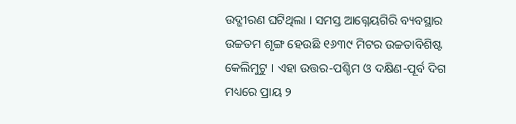ଉଦ୍ଗୀରଣ ଘଟିଥିଲା । ସମସ୍ତ ଆଗ୍ନେୟଗିରି ବ୍ୟବସ୍ଥାର ଉଚ୍ଚତମ ଶୃଙ୍ଗ ହେଉଛି ୧୬୩୯ ମିଟର ଉଚ୍ଚତାବିଶିଷ୍ଟ କେଲିମୁଟୁ । ଏହା ଉତ୍ତର-ପଶ୍ଚିମ ଓ ଦକ୍ଷିଣ-ପୂର୍ବ ଦିଗ ମଧ୍ୟରେ ପ୍ରାୟ ୨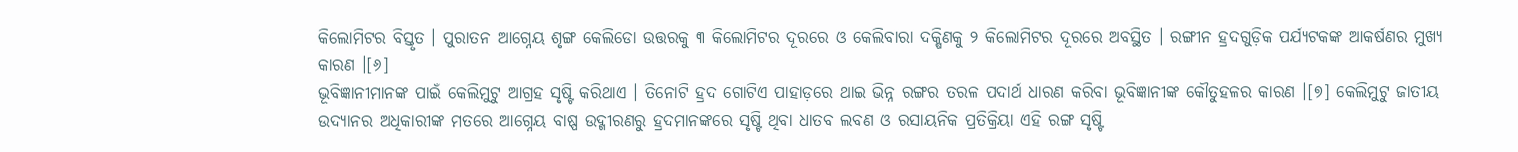କିଲୋମିଟର ବିସ୍ତୃତ । ପୁରାତନ ଆଗ୍ନେୟ ଶୃଙ୍ଗ କେଲିଡୋ ଉତ୍ତରକୁ ୩ କିଲୋମିଟର ଦୂରରେ ଓ କେଲିବାରା ଦକ୍ଷିଣକୁ ୨ କିଲୋମିଟର ଦୂରରେ ଅବସ୍ଥିତ । ରଙ୍ଗୀନ ହ୍ରଦଗୁଡ଼ିକ ପର୍ଯ୍ୟଟକଙ୍କ ଆକର୍ଷଣର ମୁଖ୍ୟ କାରଣ ।[୬]
ଭୂବିଜ୍ଞାନୀମାନଙ୍କ ପାଇଁ କେଲିମୁଟୁ ଆଗ୍ରହ ସୃଷ୍ଟି କରିଥାଏ । ତିନୋଟି ହ୍ରଦ ଗୋଟିଏ ପାହାଡ଼ରେ ଥାଇ ଭିନ୍ନ ରଙ୍ଗର ତରଳ ପଦାର୍ଥ ଧାରଣ କରିବା ଭୂବିଜ୍ଞାନୀଙ୍କ କୌତୁହଳର କାରଣ ।[୭] କେଲିମୁଟୁ ଜାତୀୟ ଉଦ୍ୟାନର ଅଧିକାରୀଙ୍କ ମତରେ ଆଗ୍ନେୟ ବାଷ୍ପ ଉଦ୍ଗୀରଣରୁ ହ୍ରଦମାନଙ୍କରେ ସୃଷ୍ଟି ଥିବା ଧାତବ ଲବଣ ଓ ରସାୟନିକ ପ୍ରତିକ୍ରିୟା ଏହି ରଙ୍ଗ ସୃଷ୍ଟି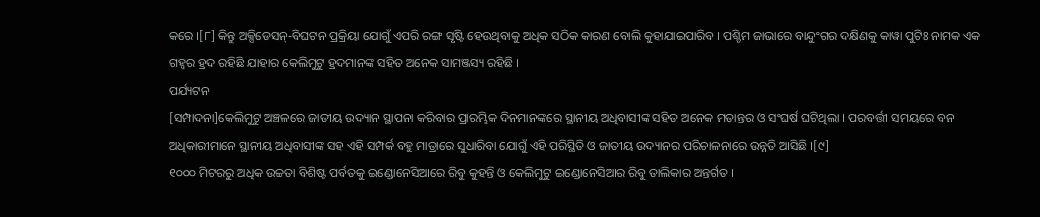କରେ ।[୮] କିନ୍ତୁ ଅକ୍ସିଡେସନ୍-ବିଘଟନ ପ୍ରକ୍ରିୟା ଯୋଗୁଁ ଏପରି ରଙ୍ଗ ସୃଷ୍ଟି ହେଉଥିବାକୁ ଅଧିକ ସଠିକ କାରଣ ବୋଲି କୁହାଯାଇପାରିବ । ପଶ୍ଚିମ ଜାଭାରେ ବାନ୍ଦୁଂଗର ଦକ୍ଷିଣକୁ କାୱା ପୁଟିଃ ନାମକ ଏକ ଗହ୍ୱର ହ୍ରଦ ରହିଛି ଯାହାର କେଲିମୁଟୁ ହ୍ରଦମାନଙ୍କ ସହିତ ଅନେକ ସାମଞ୍ଜସ୍ୟ ରହିଛି ।
ପର୍ଯ୍ୟଟନ
[ସମ୍ପାଦନା]କେଲିମୁଟୁ ଅଞ୍ଚଳରେ ଜାତୀୟ ଉଦ୍ୟାନ ସ୍ଥାପନା କରିବାର ପ୍ରାରମ୍ଭିକ ଦିନମାନଙ୍କରେ ସ୍ଥାନୀୟ ଅଧିବାସୀଙ୍କ ସହିତ ଅନେକ ମତାନ୍ତର ଓ ସଂଘର୍ଷ ଘଟିଥିଲା । ପରବର୍ତ୍ତୀ ସମୟରେ ବନ ଅଧିକାରୀମାନେ ସ୍ଥାନୀୟ ଅଧିବାସୀଙ୍କ ସହ ଏହି ସମ୍ପର୍କ ବହୁ ମାତ୍ରାରେ ସୁଧାରିବା ଯୋଗୁଁ ଏହି ପରିସ୍ଥିତି ଓ ଜାତୀୟ ଉଦ୍ୟାନର ପରିଚାଳନାରେ ଉନ୍ନତି ଆସିଛି ।[୯]
୧୦୦୦ ମିଟରରୁ ଅଧିକ ଉଚ୍ଚତା ବିଶିଷ୍ଟ ପର୍ବତକୁ ଇଣ୍ଡୋନେସିଆରେ ରିବୁ କୁହନ୍ତି ଓ କେଲିମୁଟୁ ଇଣ୍ଡୋନେସିଆର ରିବୁ ତାଲିକାର ଅନ୍ତର୍ଗତ ।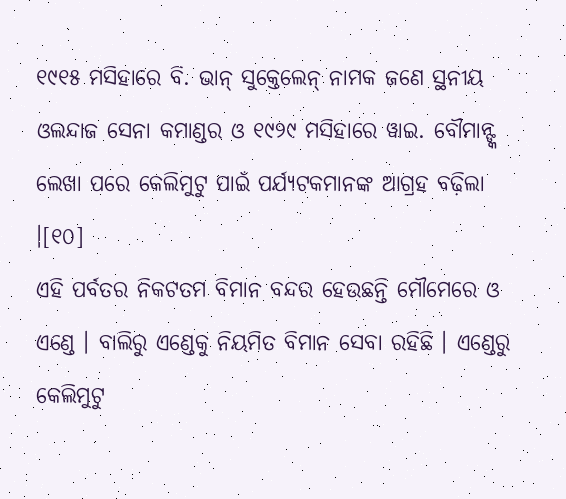୧୯୧୫ ମସିହାରେ ବି. ଭାନ୍ ସୁକ୍ତେଲେନ୍ ନାମକ ଜଣେ ସ୍ଥନୀୟ ଓଲନ୍ଦାଜ ସେନା କମାଣ୍ଡର ଓ ୧୯୨୯ ମସିହାରେ ୱାଇ. ବୌମାନ୍ଙ୍କ ଲେଖା ପରେ କେଲିମୁଟୁ ପାଇଁ ପର୍ଯ୍ୟଟକମାନଙ୍କ ଆଗ୍ରହ ବଢ଼ିଲା ।[୧୦]
ଏହି ପର୍ବତର ନିକଟତମ ବିମାନ ବନ୍ଦର ହେଉଛନ୍ତି ମୌମେରେ ଓ ଏଣ୍ଡେ । ବାଲିରୁ ଏଣ୍ଡେକୁ ନିୟମିତ ବିମାନ ସେବା ରହିଛି । ଏଣ୍ଡେରୁ କେଲିମୁଟୁ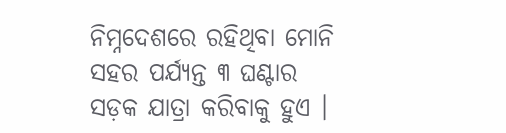ନିମ୍ନଦେଶରେ ରହିଥିବା ମୋନି ସହର ପର୍ଯ୍ୟନ୍ତ ୩ ଘଣ୍ଟାର ସଡ଼କ ଯାତ୍ରା କରିବାକୁ ହୁଏ ।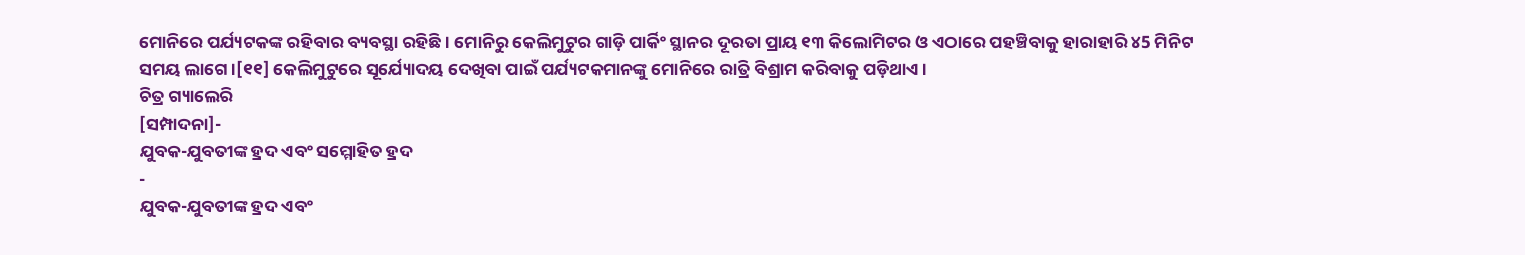ମୋନିରେ ପର୍ଯ୍ୟଟକଙ୍କ ରହିବାର ବ୍ୟବସ୍ଥା ରହିଛି । ମୋନିରୁ କେଲିମୁଟୁର ଗାଡ଼ି ପାର୍କିଂ ସ୍ଥାନର ଦୂରତା ପ୍ରାୟ ୧୩ କିଲୋମିଟର ଓ ଏଠାରେ ପହଞ୍ଚିବାକୁ ହାରାହାରି ୪5 ମିନିଟ ସମୟ ଲାଗେ ।[୧୧] କେଲିମୁଟୁରେ ସୂର୍ଯ୍ୟୋଦୟ ଦେଖିବା ପାଇଁ ପର୍ଯ୍ୟଟକମାନଙ୍କୁ ମୋନିରେ ରାତ୍ରି ବିଶ୍ରାମ କରିବାକୁ ପଡ଼ିଥାଏ ।
ଚିତ୍ର ଗ୍ୟାଲେରି
[ସମ୍ପାଦନା]-
ଯୁବକ-ଯୁବତୀଙ୍କ ହ୍ରଦ ଏବଂ ସମ୍ମୋହିତ ହ୍ରଦ
-
ଯୁବକ-ଯୁବତୀଙ୍କ ହ୍ରଦ ଏବଂ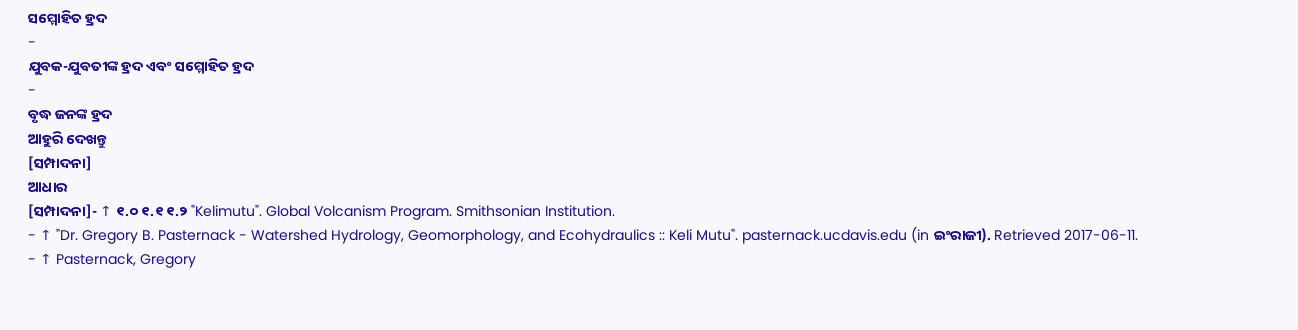ସମ୍ମୋହିତ ହ୍ରଦ
-
ଯୁବକ-ଯୁବତୀଙ୍କ ହ୍ରଦ ଏବଂ ସମ୍ମୋହିତ ହ୍ରଦ
-
ବୃଦ୍ଧ ଜନଙ୍କ ହ୍ରଦ
ଆହୁରି ଦେଖନ୍ତୁ
[ସମ୍ପାଦନା]
ଆଧାର
[ସମ୍ପାଦନା]- ↑ ୧.୦ ୧.୧ ୧.୨ "Kelimutu". Global Volcanism Program. Smithsonian Institution.
- ↑ "Dr. Gregory B. Pasternack - Watershed Hydrology, Geomorphology, and Ecohydraulics :: Keli Mutu". pasternack.ucdavis.edu (in ଇଂରାଜୀ). Retrieved 2017-06-11.
- ↑ Pasternack, Gregory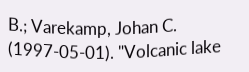B.; Varekamp, Johan C. (1997-05-01). "Volcanic lake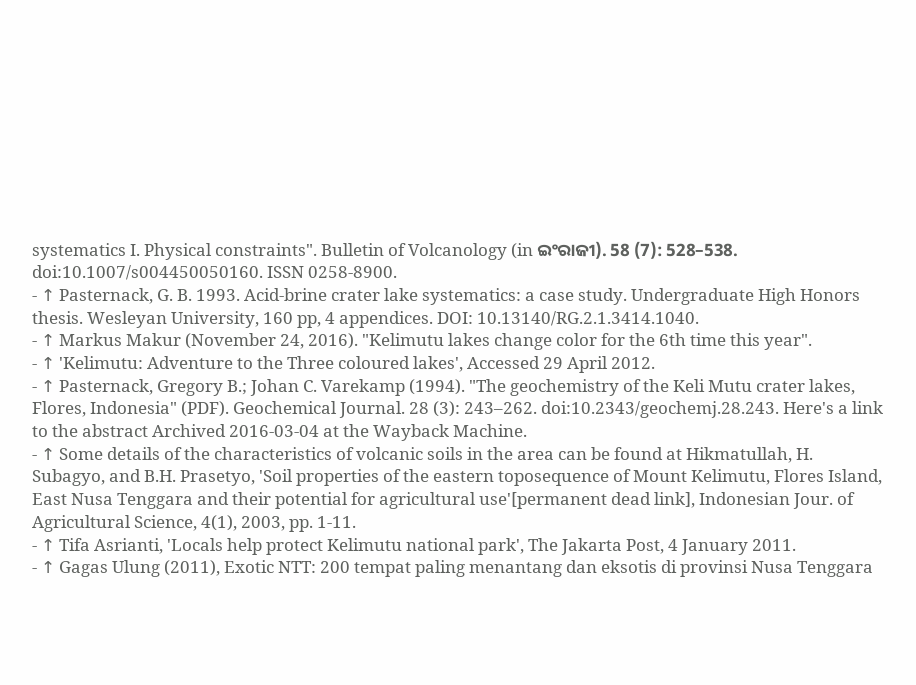systematics I. Physical constraints". Bulletin of Volcanology (in ଇଂରାଜୀ). 58 (7): 528–538. doi:10.1007/s004450050160. ISSN 0258-8900.
- ↑ Pasternack, G. B. 1993. Acid-brine crater lake systematics: a case study. Undergraduate High Honors thesis. Wesleyan University, 160 pp, 4 appendices. DOI: 10.13140/RG.2.1.3414.1040.
- ↑ Markus Makur (November 24, 2016). "Kelimutu lakes change color for the 6th time this year".
- ↑ 'Kelimutu: Adventure to the Three coloured lakes', Accessed 29 April 2012.
- ↑ Pasternack, Gregory B.; Johan C. Varekamp (1994). "The geochemistry of the Keli Mutu crater lakes, Flores, Indonesia" (PDF). Geochemical Journal. 28 (3): 243–262. doi:10.2343/geochemj.28.243. Here's a link to the abstract Archived 2016-03-04 at the Wayback Machine.
- ↑ Some details of the characteristics of volcanic soils in the area can be found at Hikmatullah, H. Subagyo, and B.H. Prasetyo, 'Soil properties of the eastern toposequence of Mount Kelimutu, Flores Island, East Nusa Tenggara and their potential for agricultural use'[permanent dead link], Indonesian Jour. of Agricultural Science, 4(1), 2003, pp. 1-11.
- ↑ Tifa Asrianti, 'Locals help protect Kelimutu national park', The Jakarta Post, 4 January 2011.
- ↑ Gagas Ulung (2011), Exotic NTT: 200 tempat paling menantang dan eksotis di provinsi Nusa Tenggara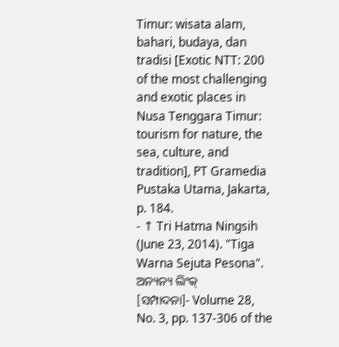Timur: wisata alam, bahari, budaya, dan tradisi [Exotic NTT: 200 of the most challenging and exotic places in Nusa Tenggara Timur: tourism for nature, the sea, culture, and tradition], PT Gramedia Pustaka Utama, Jakarta, p. 184.
- ↑ Tri Hatma Ningsih (June 23, 2014). "Tiga Warna Sejuta Pesona".
ଅନ୍ୟନ୍ୟ ଲିଂକ୍
[ସମ୍ପାଦନା]- Volume 28, No. 3, pp. 137-306 of the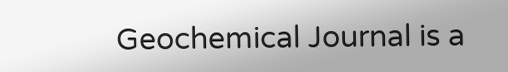Geochemical Journal is a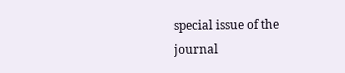special issue of the journal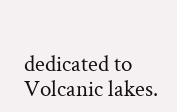dedicated to Volcanic lakes.